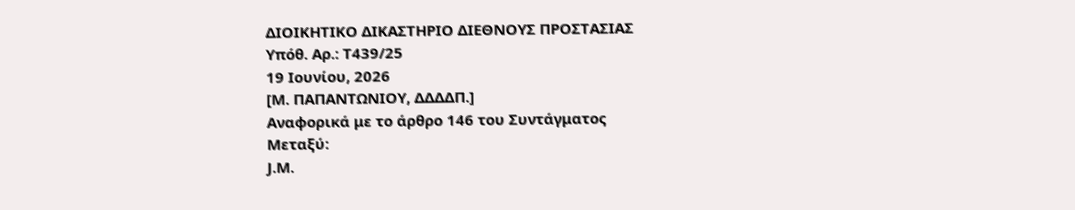ΔΙΟΙΚΗΤΙΚΟ ΔΙΚΑΣΤΗΡΙΟ ΔΙΕΘΝΟΥΣ ΠΡΟΣΤΑΣΙΑΣ
Υπόθ. Αρ.: T439/25
19 Ιουνίου, 2026
[Μ. ΠΑΠΑΝΤΩΝΙΟΥ, ΔΔΔΔΠ.]
Αναφορικά με το άρθρο 146 του Συντάγματος
Μεταξύ:
J.M.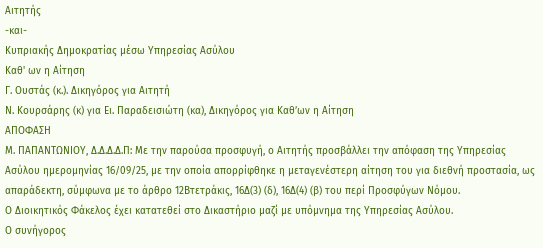Αιτητής
-και-
Κυπριακής Δημοκρατίας μέσω Υπηρεσίας Ασύλου
Καθ' ων η Αίτηση
Γ. Ουστάς (κ.). Δικηγόρος για Αιτητή
Ν. Κουρσάρης (κ) για Ει. Παραδεισιώτη (κα), Δικηγόρος για Καθ’ων η Αίτηση
ΑΠΟΦΑΣΗ
Μ. ΠΑΠΑΝΤΩΝΙΟΥ, Δ.Δ.Δ.Δ.Π: Με την παρούσα προσφυγή, ο Αιτητής προσβάλλει την απόφαση της Υπηρεσίας Ασύλου ημερομηνίας 16/09/25, με την οποία απορρίφθηκε η μεταγενέστερη αίτηση του για διεθνή προστασία, ως απαράδεκτη, σύμφωνα με το άρθρο 12Βτετράκις, 16Δ(3) (δ), 16Δ(4) (β) του περί Προσφύγων Νόμου.
Ο Διοικητικός Φάκελος έχει κατατεθεί στο Δικαστήριο μαζί με υπόμνημα της Υπηρεσίας Ασύλου.
Ο συνήγορος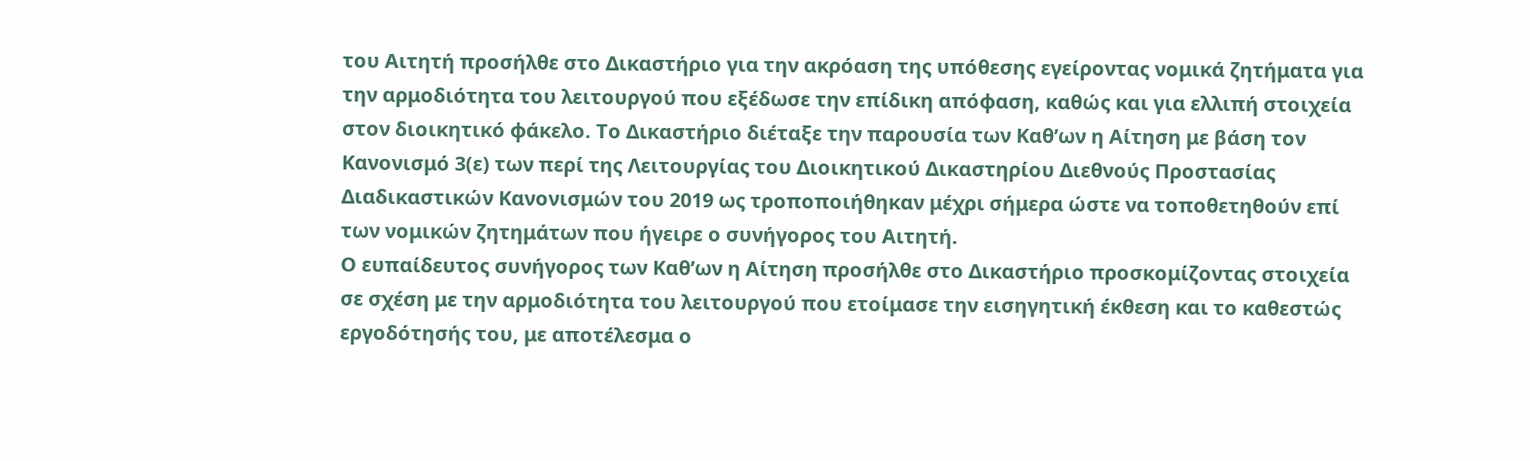του Αιτητή προσήλθε στο Δικαστήριο για την ακρόαση της υπόθεσης εγείροντας νομικά ζητήματα για την αρμοδιότητα του λειτουργού που εξέδωσε την επίδικη απόφαση, καθώς και για ελλιπή στοιχεία στον διοικητικό φάκελο. Το Δικαστήριο διέταξε την παρουσία των Καθ’ων η Αίτηση με βάση τον Κανονισμό 3(ε) των περί της Λειτουργίας του Διοικητικού Δικαστηρίου Διεθνούς Προστασίας Διαδικαστικών Κανονισμών του 2019 ως τροποποιήθηκαν μέχρι σήμερα ώστε να τοποθετηθούν επί των νομικών ζητημάτων που ήγειρε ο συνήγορος του Αιτητή.
Ο ευπαίδευτος συνήγορος των Καθ’ων η Αίτηση προσήλθε στο Δικαστήριο προσκομίζοντας στοιχεία σε σχέση με την αρμοδιότητα του λειτουργού που ετοίμασε την εισηγητική έκθεση και το καθεστώς εργοδότησής του, με αποτέλεσμα ο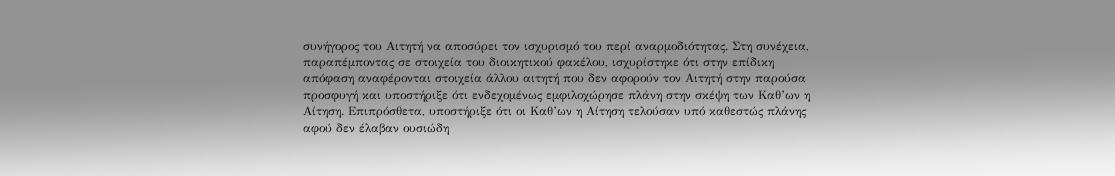συνήγορος του Αιτητή να αποσύρει τον ισχυρισμό του περί αναρμοδιότητας. Στη συνέχεια, παραπέμποντας σε στοιχεία του διοικητικού φακέλου, ισχυρίστηκε ότι στην επίδικη απόφαση αναφέρονται στοιχεία άλλου αιτητή που δεν αφορούν τον Αιτητή στην παρούσα προσφυγή και υποστήριξε ότι ενδεχομένως εμφιλοχώρησε πλάνη στην σκέψη των Καθ’ων η Αίτηση. Επιπρόσθετα, υποστήριξε ότι οι Καθ’ων η Αίτηση τελούσαν υπό καθεστώς πλάνης αφού δεν έλαβαν ουσιώδη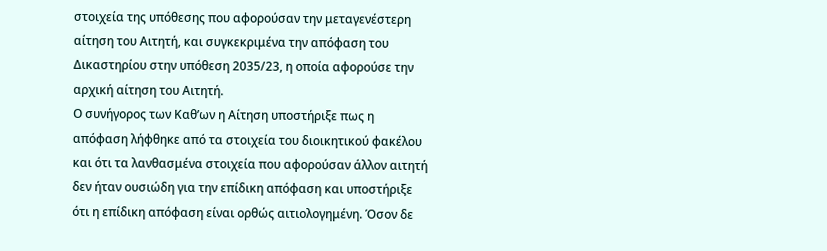στοιχεία της υπόθεσης που αφορούσαν την μεταγενέστερη αίτηση του Αιτητή, και συγκεκριμένα την απόφαση του Δικαστηρίου στην υπόθεση 2035/23, η οποία αφορούσε την αρχική αίτηση του Αιτητή.
Ο συνήγορος των Καθ’ων η Αίτηση υποστήριξε πως η απόφαση λήφθηκε από τα στοιχεία του διοικητικού φακέλου και ότι τα λανθασμένα στοιχεία που αφορούσαν άλλον αιτητή δεν ήταν ουσιώδη για την επίδικη απόφαση και υποστήριξε ότι η επίδικη απόφαση είναι ορθώς αιτιολογημένη. Όσον δε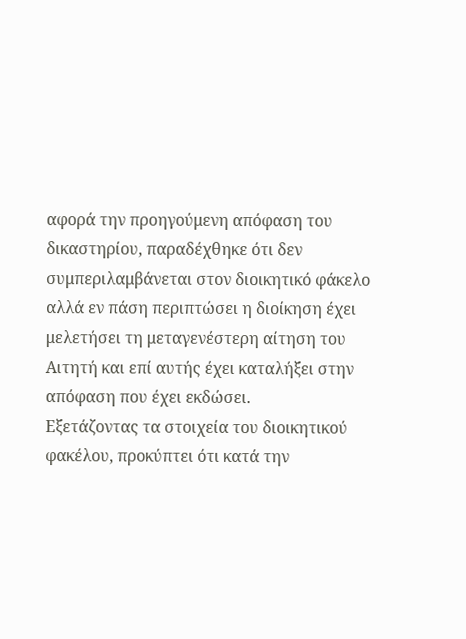αφορά την προηγούμενη απόφαση του δικαστηρίου, παραδέχθηκε ότι δεν συμπεριλαμβάνεται στον διοικητικό φάκελο αλλά εν πάση περιπτώσει η διοίκηση έχει μελετήσει τη μεταγενέστερη αίτηση του Αιτητή και επί αυτής έχει καταλήξει στην απόφαση που έχει εκδώσει.
Εξετάζοντας τα στοιχεία του διοικητικού φακέλου, προκύπτει ότι κατά την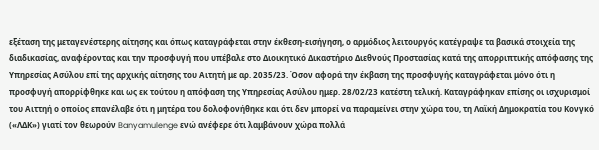εξέταση της μεταγενέστερης αίτησης και όπως καταγράφεται στην έκθεση-εισήγηση, ο αρμόδιος λειτουργός κατέγραψε τα βασικά στοιχεία της διαδικασίας, αναφέροντας και την προσφυγή που υπέβαλε στο Διοικητικό Δικαστήριο Διεθνούς Προστασίας κατά της απορριπτικής απόφασης της Υπηρεσίας Ασύλου επί της αρχικής αίτησης του Αιτητή με αρ. 2035/23. Όσον αφορά την έκβαση της προσφυγής καταγράφεται μόνο ότι η προσφυγή απορρίφθηκε και ως εκ τούτου η απόφαση της Υπηρεσίας Ασύλου ημερ. 28/02/23 κατέστη τελική. Καταγράφηκαν επίσης οι ισχυρισμοί του Αιττηή ο οποίος επανέλαβε ότι η μητέρα του δολοφονήθηκε και ότι δεν μπορεί να παραμείνει στην χώρα του, τη Λαϊκή Δημοκρατία του Κονγκό («ΛΔΚ») γιατί τον θεωρούν Banyamulenge ενώ ανέφερε ότι λαμβάνουν χώρα πολλά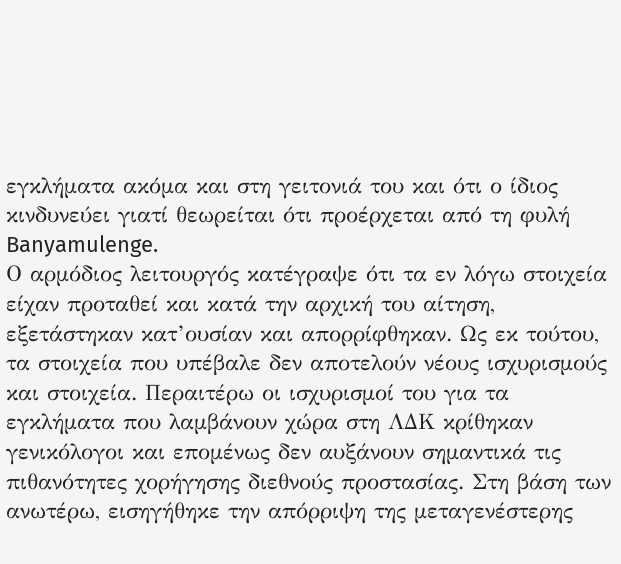εγκλήματα ακόμα και στη γειτονιά του και ότι ο ίδιος κινδυνεύει γιατί θεωρείται ότι προέρχεται από τη φυλή Banyamulenge.
Ο αρμόδιος λειτουργός κατέγραψε ότι τα εν λόγω στοιχεία είχαν προταθεί και κατά την αρχική του αίτηση, εξετάστηκαν κατ’ουσίαν και απορρίφθηκαν. Ως εκ τούτου, τα στοιχεία που υπέβαλε δεν αποτελούν νέους ισχυρισμούς και στοιχεία. Περαιτέρω οι ισχυρισμοί του για τα εγκλήματα που λαμβάνουν χώρα στη ΛΔΚ κρίθηκαν γενικόλογοι και επομένως δεν αυξάνουν σημαντικά τις πιθανότητες χορήγησης διεθνούς προστασίας. Στη βάση των ανωτέρω, εισηγήθηκε την απόρριψη της μεταγενέστερης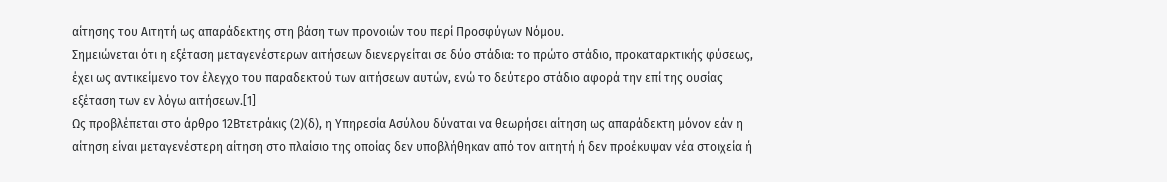αίτησης του Αιτητή ως απαράδεκτης στη βάση των προνοιών του περί Προσφύγων Νόμου.
Σημειώνεται ότι η εξέταση μεταγενέστερων αιτήσεων διενεργείται σε δύο στάδια: το πρώτο στάδιο, προκαταρκτικής φύσεως, έχει ως αντικείμενο τον έλεγχο του παραδεκτού των αιτήσεων αυτών, ενώ το δεύτερο στάδιο αφορά την επί της ουσίας εξέταση των εν λόγω αιτήσεων.[1]
Ως προβλέπεται στο άρθρο 12Βτετράκις (2)(δ), η Υπηρεσία Ασύλου δύναται να θεωρήσει αίτηση ως απαράδεκτη μόνον εάν η αίτηση είναι μεταγενέστερη αίτηση στο πλαίσιο της οποίας δεν υποβλήθηκαν από τον αιτητή ή δεν προέκυψαν νέα στοιχεία ή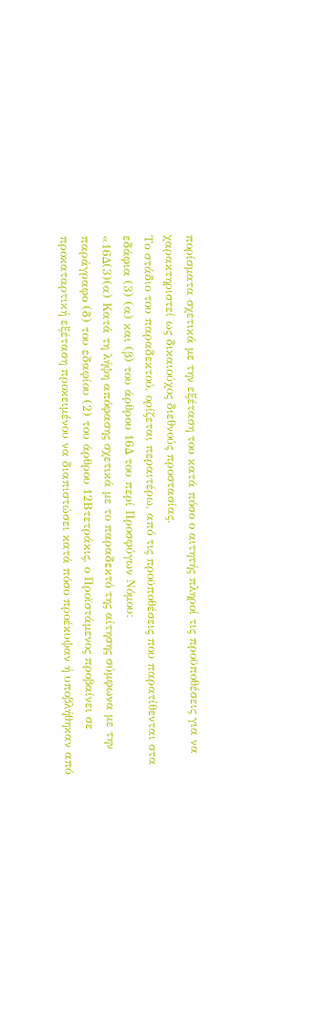πορίσματα σχετικά με την εξέταση του κατά πόσο ο αιτητής πληροί τις προϋποθέσεις για να χαρακτηριστεί ως δικαιούχος διεθνούς προστασίας.
Το στάδιο του παραδεκτού, ορίζεται περαιτέρω, από τις προϋποθέσεις που παρατίθενται στα εδάφια (3) (α) και (β) του άρθρου 16Δ του περί Προσφύγων Νόμου:
«16Δ(3)(α) Κατά τη λήψη απόφασης σχετικά με το παραδεκτό της αίτησης σύμφωνα με την παράγραφο (δ) του εδαφίου (2) του άρθρου 12Βτετράκις, ο Προϊστάμενος προβαίνει σε προκαταρτική εξέταση προκειμένου να διαπιστώσει κατά πόσο προέκυψαν ή υποβλήθηκαν από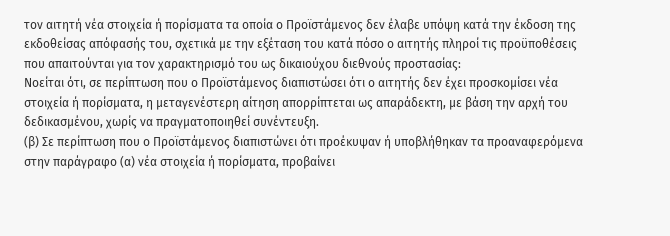τον αιτητή νέα στοιχεία ή πορίσματα τα οποία ο Προϊστάμενος δεν έλαβε υπόψη κατά την έκδοση της εκδοθείσας απόφασής του, σχετικά με την εξέταση του κατά πόσο ο αιτητής πληροί τις προϋποθέσεις που απαιτούνται για τον χαρακτηρισμό του ως δικαιούχου διεθνούς προστασίας:
Νοείται ότι, σε περίπτωση που ο Προϊστάμενος διαπιστώσει ότι ο αιτητής δεν έχει προσκομίσει νέα στοιχεία ή πορίσματα, η μεταγενέστερη αίτηση απορρίπτεται ως απαράδεκτη, με βάση την αρχή του δεδικασμένου, χωρίς να πραγματοποιηθεί συνέντευξη.
(β) Σε περίπτωση που ο Προϊστάμενος διαπιστώνει ότι προέκυψαν ή υποβλήθηκαν τα προαναφερόμενα στην παράγραφο (α) νέα στοιχεία ή πορίσματα, προβαίνει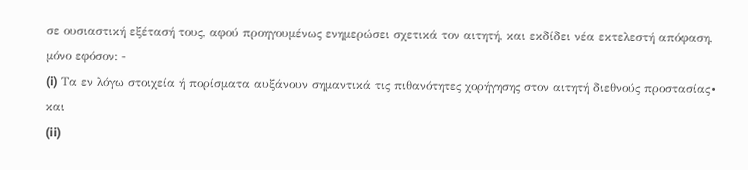σε ουσιαστική εξέτασή τους, αφού προηγουμένως ενημερώσει σχετικά τον αιτητή, και εκδίδει νέα εκτελεστή απόφαση, μόνο εφόσον: -
(i) Τα εν λόγω στοιχεία ή πορίσματα αυξάνουν σημαντικά τις πιθανότητες χορήγησης στον αιτητή διεθνούς προστασίας∙ και
(ii)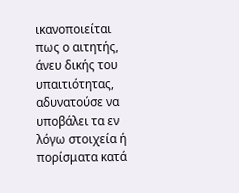ικανοποιείται πως ο αιτητής, άνευ δικής του υπαιτιότητας, αδυνατούσε να υποβάλει τα εν λόγω στοιχεία ή πορίσματα κατά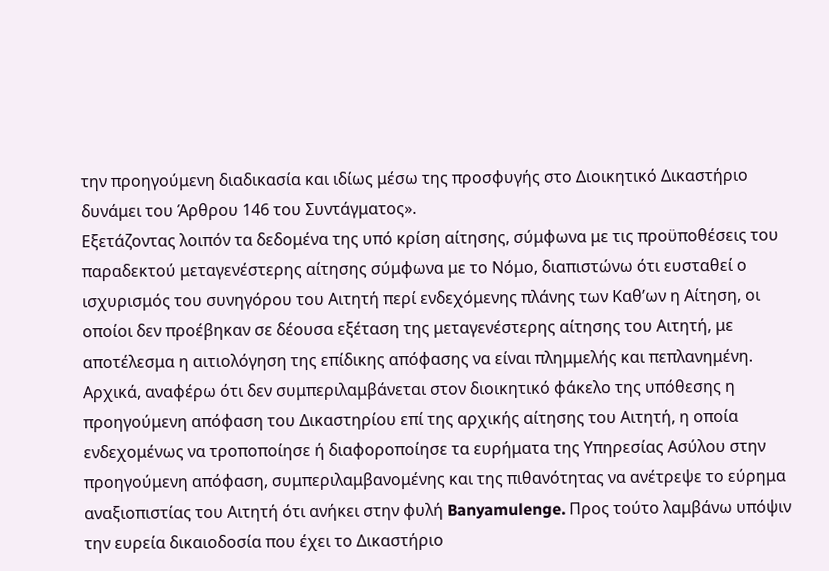την προηγούμενη διαδικασία και ιδίως μέσω της προσφυγής στο Διοικητικό Δικαστήριο δυνάμει του Άρθρου 146 του Συντάγματος».
Εξετάζοντας λοιπόν τα δεδομένα της υπό κρίση αίτησης, σύμφωνα με τις προϋποθέσεις του παραδεκτού μεταγενέστερης αίτησης σύμφωνα με το Νόμο, διαπιστώνω ότι ευσταθεί ο ισχυρισμός του συνηγόρου του Αιτητή περί ενδεχόμενης πλάνης των Καθ’ων η Αίτηση, οι οποίοι δεν προέβηκαν σε δέουσα εξέταση της μεταγενέστερης αίτησης του Αιτητή, με αποτέλεσμα η αιτιολόγηση της επίδικης απόφασης να είναι πλημμελής και πεπλανημένη. Αρχικά, αναφέρω ότι δεν συμπεριλαμβάνεται στον διοικητικό φάκελο της υπόθεσης η προηγούμενη απόφαση του Δικαστηρίου επί της αρχικής αίτησης του Αιτητή, η οποία ενδεχομένως να τροποποίησε ή διαφοροποίησε τα ευρήματα της Υπηρεσίας Ασύλου στην προηγούμενη απόφαση, συμπεριλαμβανομένης και της πιθανότητας να ανέτρεψε το εύρημα αναξιοπιστίας του Αιτητή ότι ανήκει στην φυλή Banyamulenge. Προς τούτο λαμβάνω υπόψιν την ευρεία δικαιοδοσία που έχει το Δικαστήριο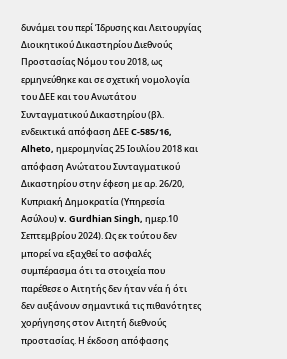δυνάμει του περί Ίδρυσης και Λειτουργίας Διοικητικού Δικαστηρίου Διεθνούς Προστασίας Νόμου του 2018, ως ερμηνεύθηκε και σε σχετική νομολογία του ΔΕΕ και του Ανωτάτου Συνταγματικού Δικαστηρίου (βλ. ενδεικτικά απόφαση ΔΕΕ C-585/16, Alheto, ημερομηνίας 25 Ιουλίου 2018 και απόφαση Ανώτατου Συνταγματικού Δικαστηρίου στην έφεση με αρ. 26/20, Κυπριακή Δημοκρατία (Υπηρεσία Ασύλου) v. Gurdhian Singh, ημερ.10 Σεπτεμβρίου 2024). Ως εκ τούτου δεν μπορεί να εξαχθεί το ασφαλές συμπέρασμα ότι τα στοιχεία που παρέθεσε ο Αιτητής δεν ήταν νέα ή ότι δεν αυξάνουν σημαντικά τις πιθανότητες χορήγησης στον Αιτητή διεθνούς προστασίας. Η έκδοση απόφασης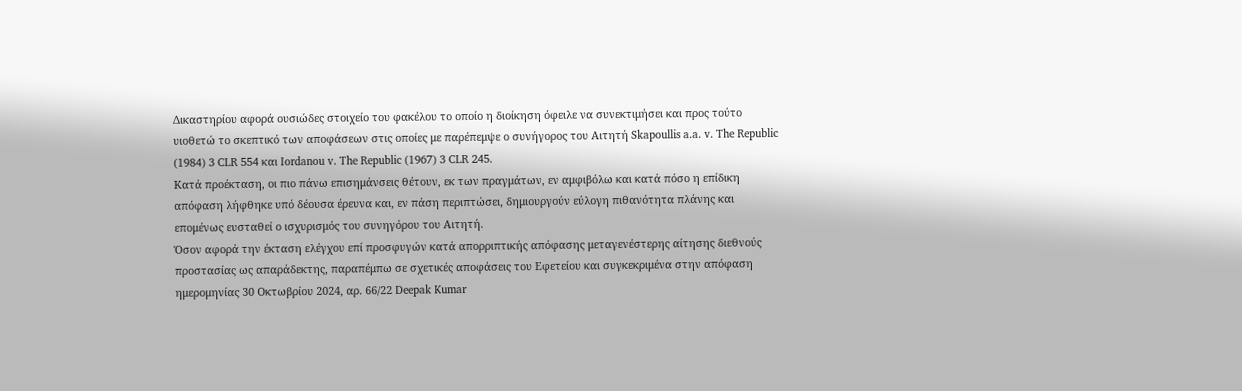Δικαστηρίου αφορά ουσιώδες στοιχείο του φακέλου το οποίο η διοίκηση όφειλε να συνεκτιμήσει και προς τούτο υιοθετώ το σκεπτικό των αποφάσεων στις οποίες με παρέπεμψε ο συνήγορος του Αιτητή Skapoullis a.a. v. The Republic (1984) 3 CLR 554 και Iordanou v. The Republic (1967) 3 CLR 245.
Κατά προέκταση, οι πιο πάνω επισημάνσεις θέτουν, εκ των πραγμάτων, εν αμφιβόλω και κατά πόσο η επίδικη απόφαση λήφθηκε υπό δέουσα έρευνα και, εν πάση περιπτώσει, δημιουργούν εύλογη πιθανότητα πλάνης και επομένως ευσταθεί ο ισχυρισμός του συνηγόρου του Αιτητή.
Όσον αφορά την έκταση ελέγχου επί προσφυγών κατά απορριπτικής απόφασης μεταγενέστερης αίτησης διεθνούς προστασίας ως απαράδεκτης, παραπέμπω σε σχετικές αποφάσεις του Εφετείου και συγκεκριμένα στην απόφαση ημερομηνίας 30 Οκτωβρίου 2024, αρ. 66/22 Deepak Kumar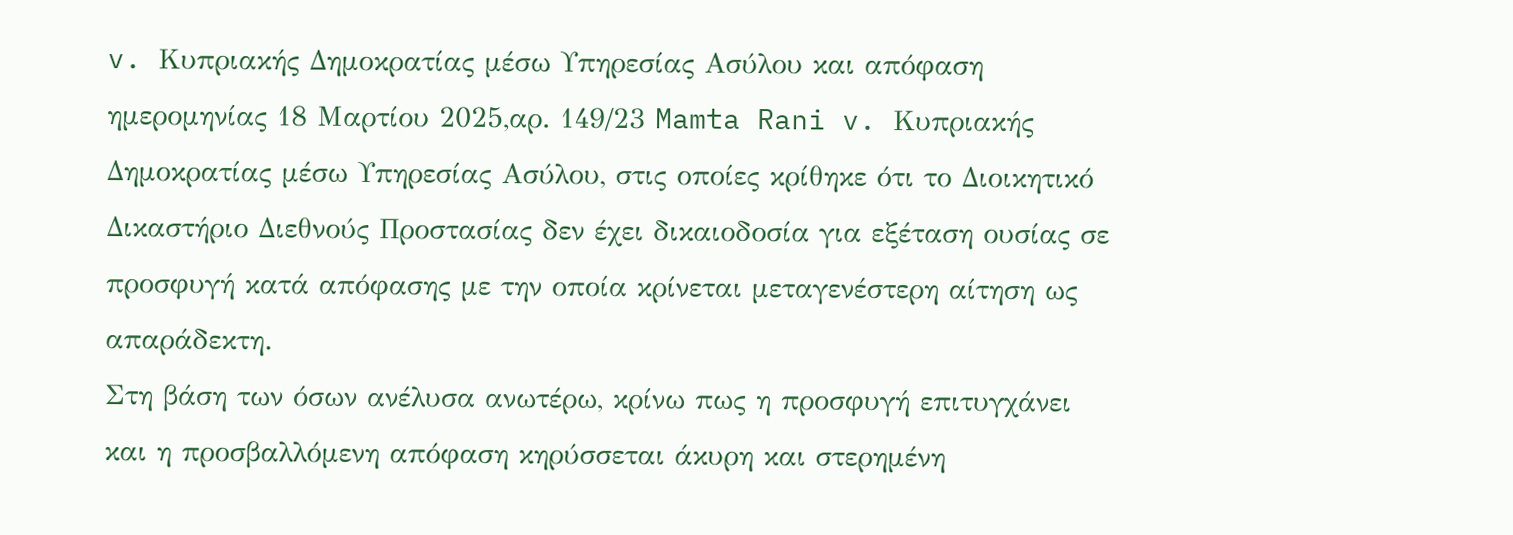v. Κυπριακής Δημοκρατίας μέσω Υπηρεσίας Ασύλου και απόφαση ημερομηνίας 18 Μαρτίου 2025,αρ. 149/23 Mamta Rani v. Κυπριακής Δημοκρατίας μέσω Υπηρεσίας Ασύλου, στις οποίες κρίθηκε ότι το Διοικητικό Δικαστήριο Διεθνούς Προστασίας δεν έχει δικαιοδοσία για εξέταση ουσίας σε προσφυγή κατά απόφασης με την οποία κρίνεται μεταγενέστερη αίτηση ως απαράδεκτη.
Στη βάση των όσων ανέλυσα ανωτέρω, κρίνω πως η προσφυγή επιτυγχάνει και η προσβαλλόμενη απόφαση κηρύσσεται άκυρη και στερημένη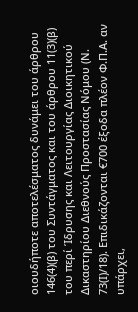οιουδήποτε αποτελέσματος δυνάμει του άρθρου 146(4)(β) του Συντάγματος και του άρθρου 11(3)(β) του περί Ίδρυσης και Λειτουργίας Διοικητικού Δικαστηρίου Διεθνούς Προστασίας Νόμου (Ν. 73(Ι)/18). Επιδικάζονται €700 έξοδα πλέον Φ.Π.Α. αν υπάρχει,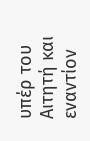υπέρ του Αιτητή και εναντίον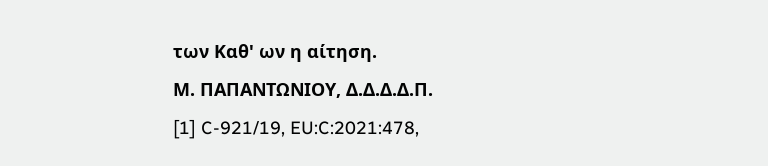των Καθ' ων η αίτηση.
Μ. ΠΑΠΑΝΤΩΝΙΟΥ, Δ.Δ.Δ.Δ.Π.
[1] C-921/19, EU:C:2021:478,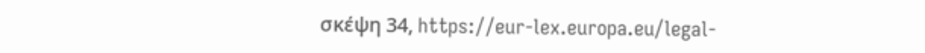σκέψη 34, https://eur-lex.europa.eu/legal-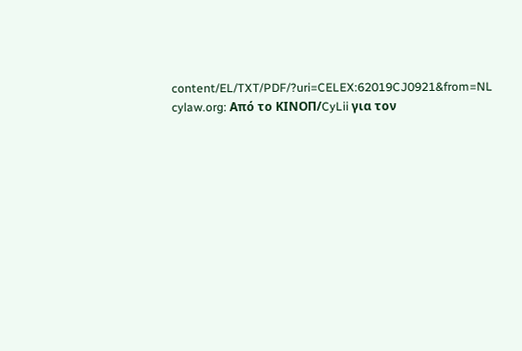content/EL/TXT/PDF/?uri=CELEX:62019CJ0921&from=NL
cylaw.org: Από το ΚΙΝOΠ/CyLii για τον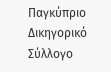Παγκύπριο Δικηγορικό Σύλλογο